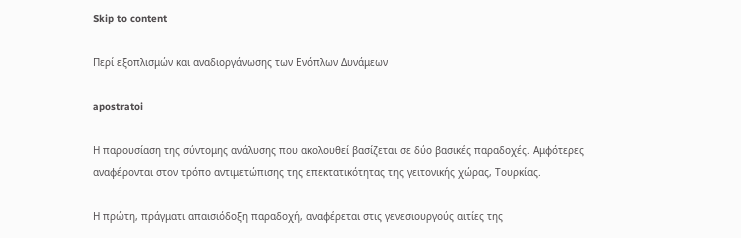Skip to content

Περί εξοπλισμών και αναδιοργάνωσης των Ενόπλων Δυνάμεων

apostratoi

Η παρουσίαση της σύντομης ανάλυσης που ακολουθεί βασίζεται σε δύο βασικές παραδοχές. Αμφότερες αναφέρονται στον τρόπο αντιμετώπισης της επεκτατικότητας της γειτονικής χώρας, Τουρκίας.

Η πρώτη, πράγματι απαισιόδοξη παραδοχή, αναφέρεται στις γενεσιουργούς αιτίες της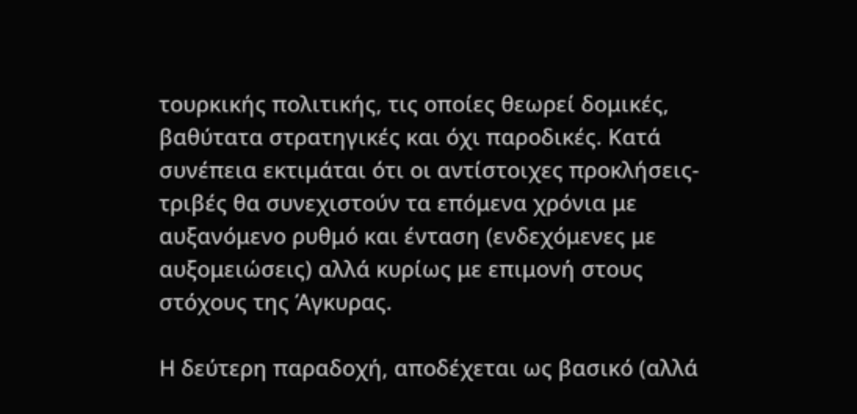τουρκικής πολιτικής, τις οποίες θεωρεί δομικές, βαθύτατα στρατηγικές και όχι παροδικές. Κατά συνέπεια εκτιμάται ότι οι αντίστοιχες προκλήσεις-τριβές θα συνεχιστούν τα επόμενα χρόνια με αυξανόμενο ρυθμό και ένταση (ενδεχόμενες με αυξομειώσεις) αλλά κυρίως με επιμονή στους στόχους της Άγκυρας.

Η δεύτερη παραδοχή, αποδέχεται ως βασικό (αλλά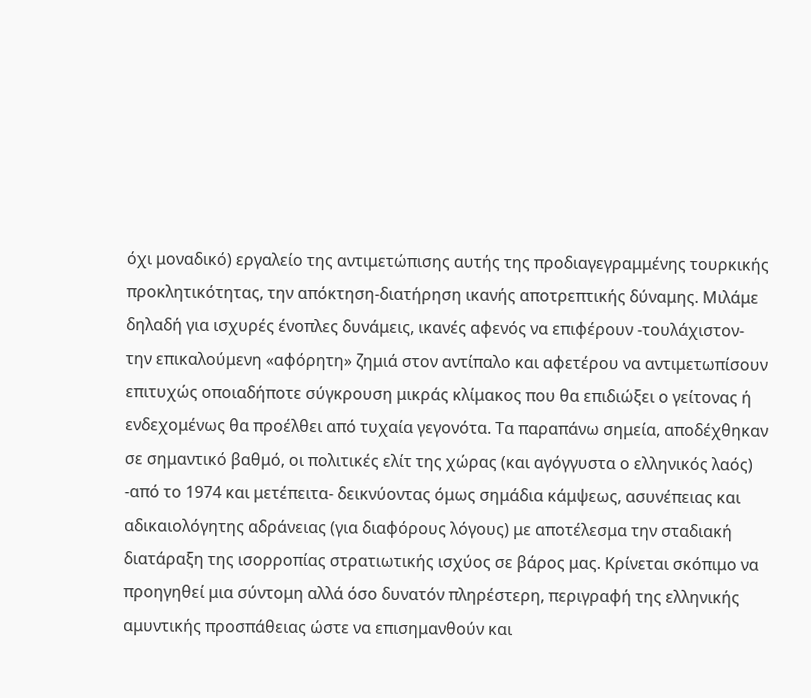όχι μοναδικό) εργαλείο της αντιμετώπισης αυτής της προδιαγεγραμμένης τουρκικής προκλητικότητας, την απόκτηση-διατήρηση ικανής αποτρεπτικής δύναμης. Μιλάμε δηλαδή για ισχυρές ένοπλες δυνάμεις, ικανές αφενός να επιφέρουν -τουλάχιστον- την επικαλούμενη «αφόρητη» ζημιά στον αντίπαλο και αφετέρου να αντιμετωπίσουν επιτυχώς οποιαδήποτε σύγκρουση μικράς κλίμακος που θα επιδιώξει ο γείτονας ή ενδεχομένως θα προέλθει από τυχαία γεγονότα. Τα παραπάνω σημεία, αποδέχθηκαν σε σημαντικό βαθμό, οι πολιτικές ελίτ της χώρας (και αγόγγυστα ο ελληνικός λαός) -από το 1974 και μετέπειτα- δεικνύοντας όμως σημάδια κάμψεως, ασυνέπειας και αδικαιολόγητης αδράνειας (για διαφόρους λόγους) με αποτέλεσμα την σταδιακή διατάραξη της ισορροπίας στρατιωτικής ισχύος σε βάρος μας. Κρίνεται σκόπιμο να προηγηθεί μια σύντομη αλλά όσο δυνατόν πληρέστερη, περιγραφή της ελληνικής αμυντικής προσπάθειας ώστε να επισημανθούν και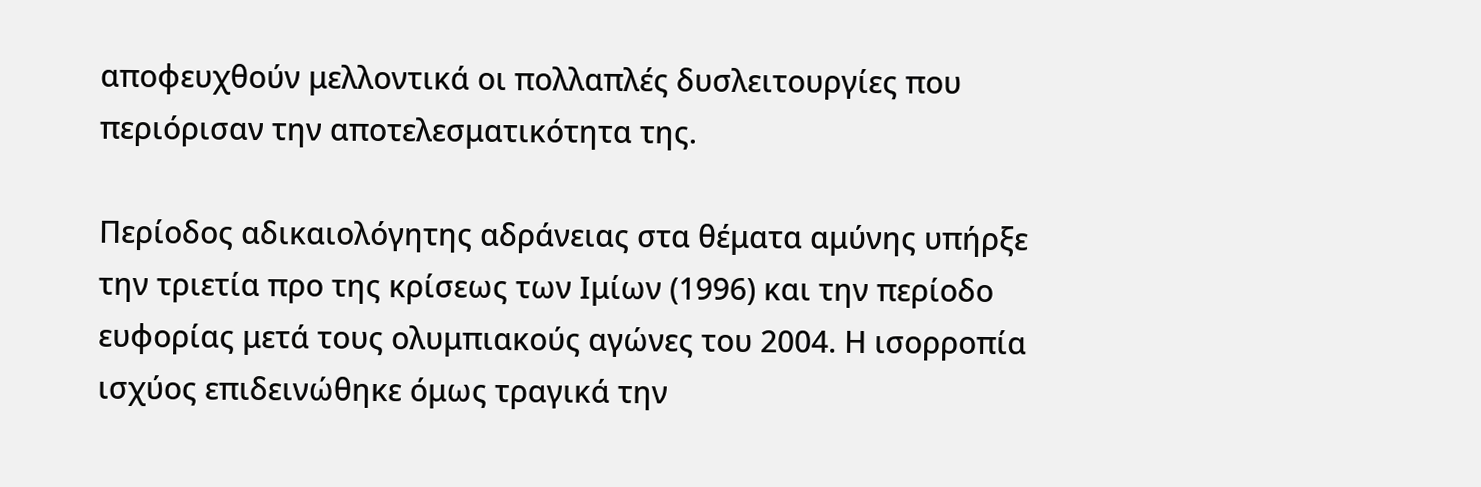αποφευχθούν μελλοντικά οι πολλαπλές δυσλειτουργίες που περιόρισαν την αποτελεσματικότητα της.

Περίοδος αδικαιολόγητης αδράνειας στα θέματα αμύνης υπήρξε την τριετία προ της κρίσεως των Ιμίων (1996) και την περίοδο ευφορίας μετά τους ολυμπιακούς αγώνες του 2004. Η ισορροπία ισχύος επιδεινώθηκε όμως τραγικά την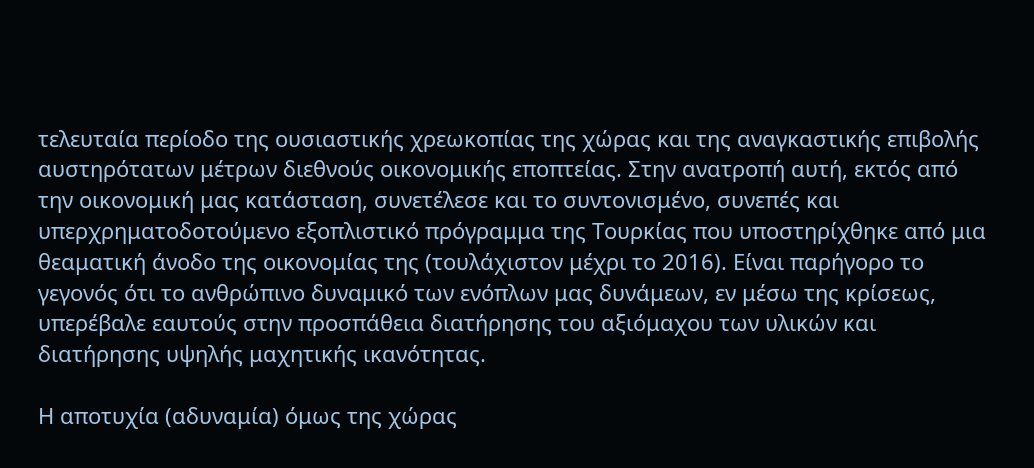τελευταία περίοδο της ουσιαστικής χρεωκοπίας της χώρας και της αναγκαστικής επιβολής αυστηρότατων μέτρων διεθνούς οικονομικής εποπτείας. Στην ανατροπή αυτή, εκτός από την οικονομική μας κατάσταση, συνετέλεσε και το συντονισμένο, συνεπές και υπερχρηματοδοτούμενο εξοπλιστικό πρόγραμμα της Τουρκίας που υποστηρίχθηκε από μια θεαματική άνοδο της οικονομίας της (τουλάχιστον μέχρι το 2016). Είναι παρήγορο το γεγονός ότι το ανθρώπινο δυναμικό των ενόπλων μας δυνάμεων, εν μέσω της κρίσεως, υπερέβαλε εαυτούς στην προσπάθεια διατήρησης του αξιόμαχου των υλικών και διατήρησης υψηλής μαχητικής ικανότητας.

Η αποτυχία (αδυναμία) όμως της χώρας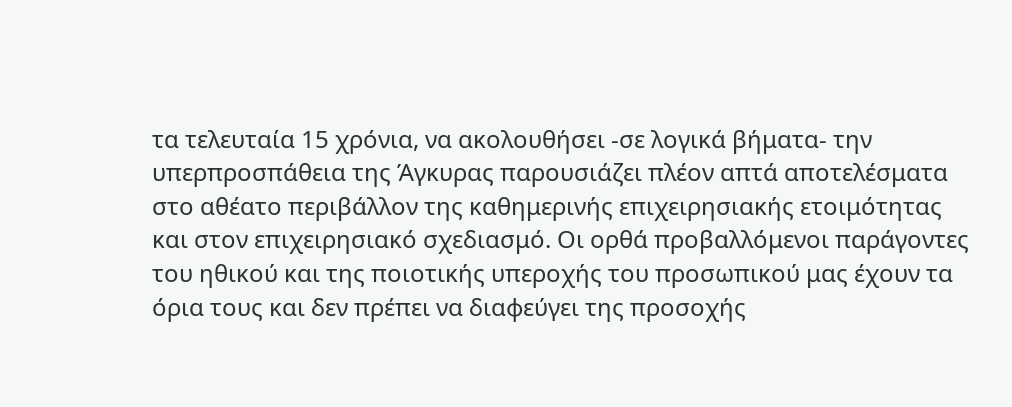τα τελευταία 15 χρόνια, να ακολουθήσει -σε λογικά βήματα- την υπερπροσπάθεια της Άγκυρας παρουσιάζει πλέον απτά αποτελέσματα στο αθέατο περιβάλλον της καθημερινής επιχειρησιακής ετοιμότητας και στον επιχειρησιακό σχεδιασμό. Οι ορθά προβαλλόμενοι παράγοντες του ηθικού και της ποιοτικής υπεροχής του προσωπικού μας έχουν τα όρια τους και δεν πρέπει να διαφεύγει της προσοχής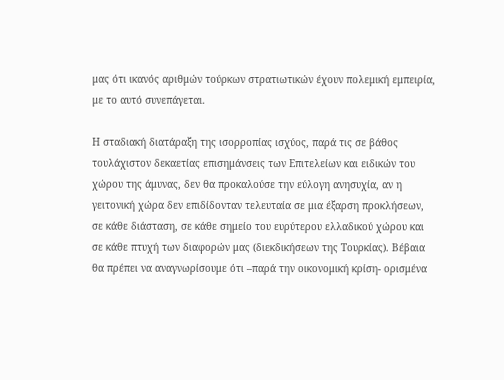μας ότι ικανός αριθμών τούρκων στρατιωτικών έχουν πολεμική εμπειρία, με το αυτό συνεπάγεται.

Η σταδιακή διατάραξη της ισορροπίας ισχύος, παρά τις σε βάθος τουλάχιστον δεκαετίας επισημάνσεις των Επιτελείων και ειδικών του χώρου της άμυνας, δεν θα προκαλούσε την εύλογη ανησυχία, αν η γειτονική χώρα δεν επιδίδονταν τελευταία σε μια έξαρση προκλήσεων, σε κάθε διάσταση, σε κάθε σημείο του ευρύτερου ελλαδικού χώρου και σε κάθε πτυχή των διαφορών μας (διεκδικήσεων της Τουρκίας). Βέβαια θα πρέπει να αναγνωρίσουμε ότι –παρά την οικονομική κρίση- ορισμένα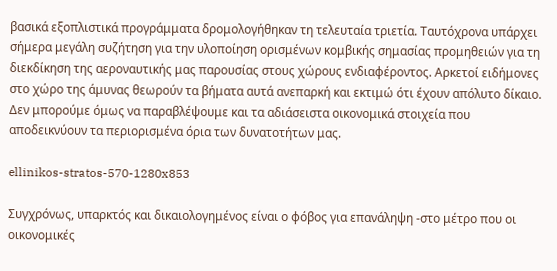βασικά εξοπλιστικά προγράμματα δρομολογήθηκαν τη τελευταία τριετία. Ταυτόχρονα υπάρχει σήμερα μεγάλη συζήτηση για την υλοποίηση ορισμένων κομβικής σημασίας προμηθειών για τη διεκδίκηση της αεροναυτικής μας παρουσίας στους χώρους ενδιαφέροντος. Αρκετοί ειδήμονες στο χώρο της άμυνας θεωρούν τα βήματα αυτά ανεπαρκή και εκτιμώ ότι έχουν απόλυτο δίκαιο. Δεν μπορούμε όμως να παραβλέψουμε και τα αδιάσειστα οικονομικά στοιχεία που αποδεικνύουν τα περιορισμένα όρια των δυνατοτήτων μας.

ellinikos-stratos-570-1280x853

Συγχρόνως, υπαρκτός και δικαιολογημένος είναι ο φόβος για επανάληψη -στο μέτρο που οι οικονομικές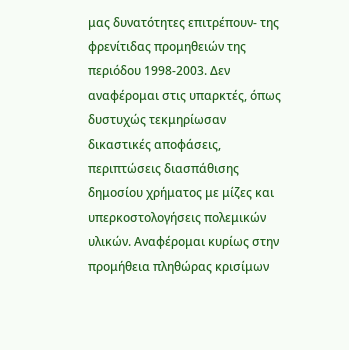μας δυνατότητες επιτρέπουν- της φρενίτιδας προμηθειών της περιόδου 1998-2003. Δεν αναφέρομαι στις υπαρκτές, όπως δυστυχώς τεκμηρίωσαν δικαστικές αποφάσεις, περιπτώσεις διασπάθισης δημοσίου χρήματος με μίζες και υπερκοστολογήσεις πολεμικών υλικών. Αναφέρομαι κυρίως στην προμήθεια πληθώρας κρισίμων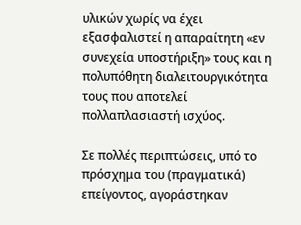υλικών χωρίς να έχει εξασφαλιστεί η απαραίτητη «εν συνεχεία υποστήριξη» τους και η πολυπόθητη διαλειτουργικότητα τους που αποτελεί πολλαπλασιαστή ισχύος.

Σε πολλές περιπτώσεις, υπό το πρόσχημα του (πραγματικά) επείγοντος, αγοράστηκαν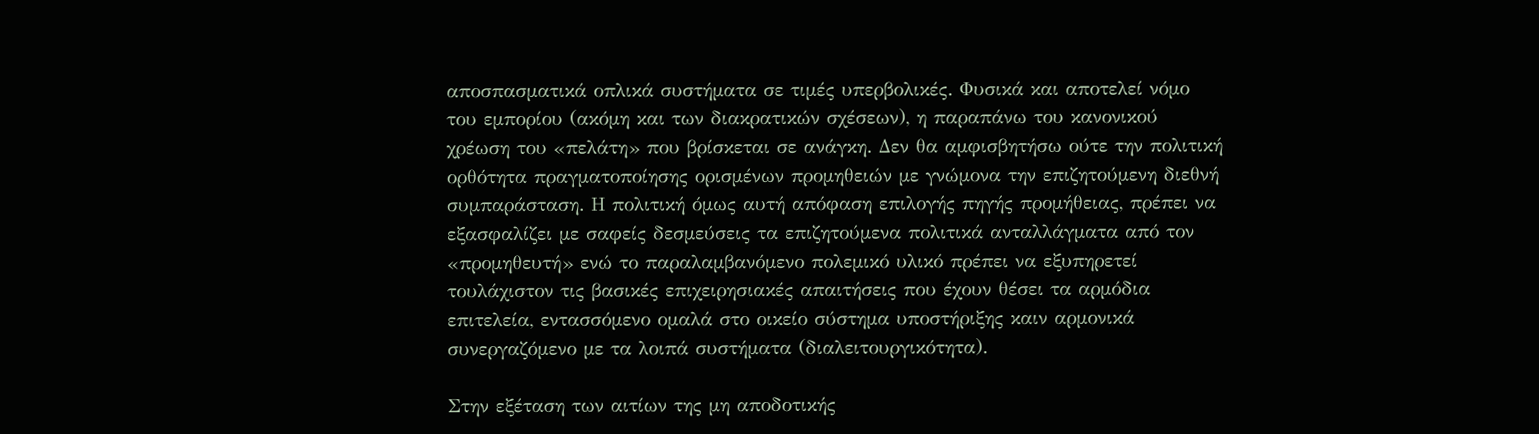αποσπασματικά οπλικά συστήματα σε τιμές υπερβολικές. Φυσικά και αποτελεί νόμο του εμπορίου (ακόμη και των διακρατικών σχέσεων), η παραπάνω του κανονικού χρέωση του «πελάτη» που βρίσκεται σε ανάγκη. Δεν θα αμφισβητήσω ούτε την πολιτική ορθότητα πραγματοποίησης ορισμένων προμηθειών με γνώμονα την επιζητούμενη διεθνή συμπαράσταση. Η πολιτική όμως αυτή απόφαση επιλογής πηγής προμήθειας, πρέπει να εξασφαλίζει με σαφείς δεσμεύσεις τα επιζητούμενα πολιτικά ανταλλάγματα από τον «προμηθευτή» ενώ το παραλαμβανόμενο πολεμικό υλικό πρέπει να εξυπηρετεί τουλάχιστον τις βασικές επιχειρησιακές απαιτήσεις που έχουν θέσει τα αρμόδια επιτελεία, εντασσόμενο ομαλά στο οικείο σύστημα υποστήριξης καιν αρμονικά συνεργαζόμενο με τα λοιπά συστήματα (διαλειτουργικότητα).

Στην εξέταση των αιτίων της μη αποδοτικής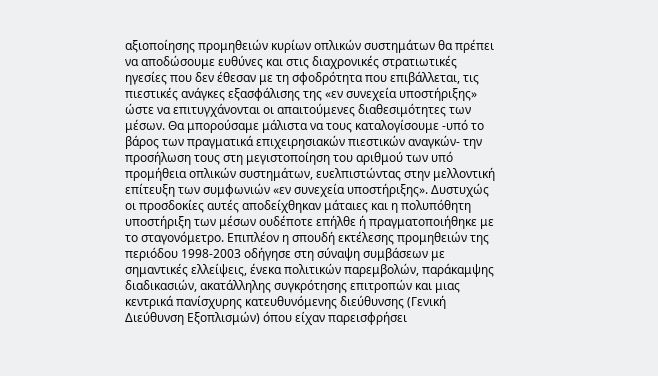αξιοποίησης προμηθειών κυρίων οπλικών συστημάτων θα πρέπει να αποδώσουμε ευθύνες και στις διαχρονικές στρατιωτικές ηγεσίες που δεν έθεσαν με τη σφοδρότητα που επιβάλλεται, τις πιεστικές ανάγκες εξασφάλισης της «εν συνεχεία υποστήριξης» ώστε να επιτυγχάνονται οι απαιτούμενες διαθεσιμότητες των μέσων. Θα μπορούσαμε μάλιστα να τους καταλογίσουμε -υπό το βάρος των πραγματικά επιχειρησιακών πιεστικών αναγκών- την προσήλωση τους στη μεγιστοποίηση του αριθμού των υπό προμήθεια οπλικών συστημάτων, ευελπιστώντας στην μελλοντική επίτευξη των συμφωνιών «εν συνεχεία υποστήριξης». Δυστυχώς οι προσδοκίες αυτές αποδείχθηκαν μάταιες και η πολυπόθητη υποστήριξη των μέσων ουδέποτε επήλθε ή πραγματοποιήθηκε με το σταγονόμετρο. Επιπλέον η σπουδή εκτέλεσης προμηθειών της περιόδου 1998-2003 οδήγησε στη σύναψη συμβάσεων με σημαντικές ελλείψεις, ένεκα πολιτικών παρεμβολών, παράκαμψης διαδικασιών, ακατάλληλης συγκρότησης επιτροπών και μιας κεντρικά πανίσχυρης κατευθυνόμενης διεύθυνσης (Γενική Διεύθυνση Εξοπλισμών) όπου είχαν παρεισφρήσει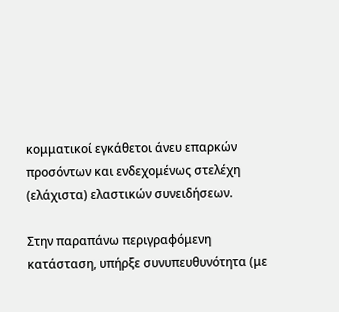κομματικοί εγκάθετοι άνευ επαρκών προσόντων και ενδεχομένως στελέχη (ελάχιστα) ελαστικών συνειδήσεων.

Στην παραπάνω περιγραφόμενη κατάσταση, υπήρξε συνυπευθυνότητα (με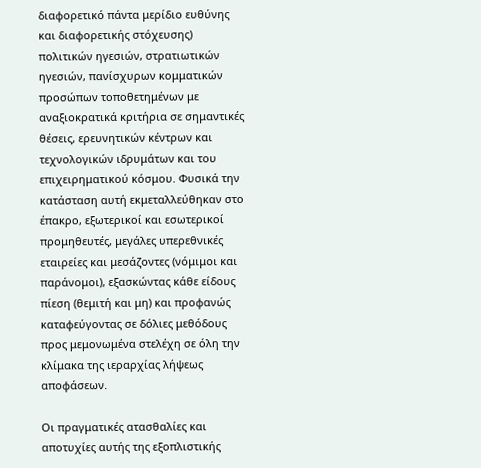διαφορετικό πάντα μερίδιο ευθύνης και διαφορετικής στόχευσης) πολιτικών ηγεσιών, στρατιωτικών ηγεσιών, πανίσχυρων κομματικών προσώπων τοποθετημένων με αναξιοκρατικά κριτήρια σε σημαντικές θέσεις, ερευνητικών κέντρων και τεχνολογικών ιδρυμάτων και του επιχειρηματικού κόσμου. Φυσικά την κατάσταση αυτή εκμεταλλεύθηκαν στο έπακρο, εξωτερικοί και εσωτερικοί προμηθευτές, μεγάλες υπερεθνικές εταιρείες και μεσάζοντες (νόμιμοι και παράνομοι), εξασκώντας κάθε είδους πίεση (θεμιτή και μη) και προφανώς καταφεύγοντας σε δόλιες μεθόδους προς μεμονωμένα στελέχη σε όλη την κλίμακα της ιεραρχίας λήψεως αποφάσεων.

Οι πραγματικές ατασθαλίες και αποτυχίες αυτής της εξοπλιστικής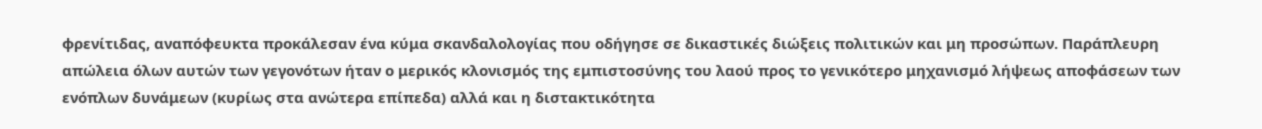φρενίτιδας, αναπόφευκτα προκάλεσαν ένα κύμα σκανδαλολογίας που οδήγησε σε δικαστικές διώξεις πολιτικών και μη προσώπων. Παράπλευρη απώλεια όλων αυτών των γεγονότων ήταν ο μερικός κλονισμός της εμπιστοσύνης του λαού προς το γενικότερο μηχανισμό λήψεως αποφάσεων των ενόπλων δυνάμεων (κυρίως στα ανώτερα επίπεδα) αλλά και η διστακτικότητα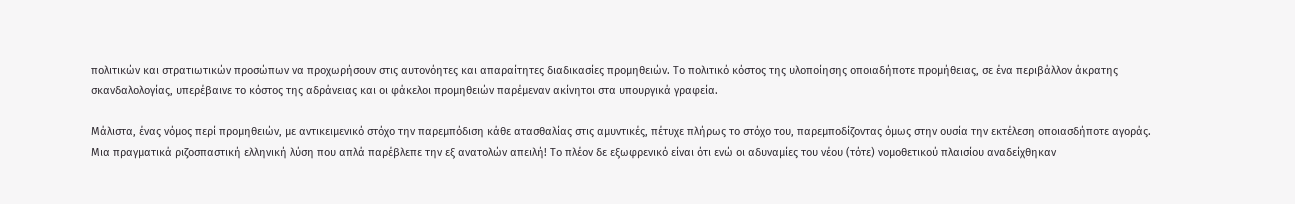πολιτικών και στρατιωτικών προσώπων να προχωρήσουν στις αυτονόητες και απαραίτητες διαδικασίες προμηθειών. Το πολιτικό κόστος της υλοποίησης οποιαδήποτε προμήθειας, σε ένα περιβάλλον άκρατης σκανδαλολογίας, υπερέβαινε το κόστος της αδράνειας και οι φάκελοι προμηθειών παρέμεναν ακίνητοι στα υπουργικά γραφεία.

Μάλιστα, ένας νόμος περί προμηθειών, με αντικειμενικό στόχο την παρεμπόδιση κάθε ατασθαλίας στις αμυντικές, πέτυχε πλήρως το στόχο του, παρεμποδίζοντας όμως στην ουσία την εκτέλεση οποιασδήποτε αγοράς. Μια πραγματικά ριζοσπαστική ελληνική λύση που απλά παρέβλεπε την εξ ανατολών απειλή! Το πλέον δε εξωφρενικό είναι ότι ενώ οι αδυναμίες του νέου (τότε) νομοθετικού πλαισίου αναδείχθηκαν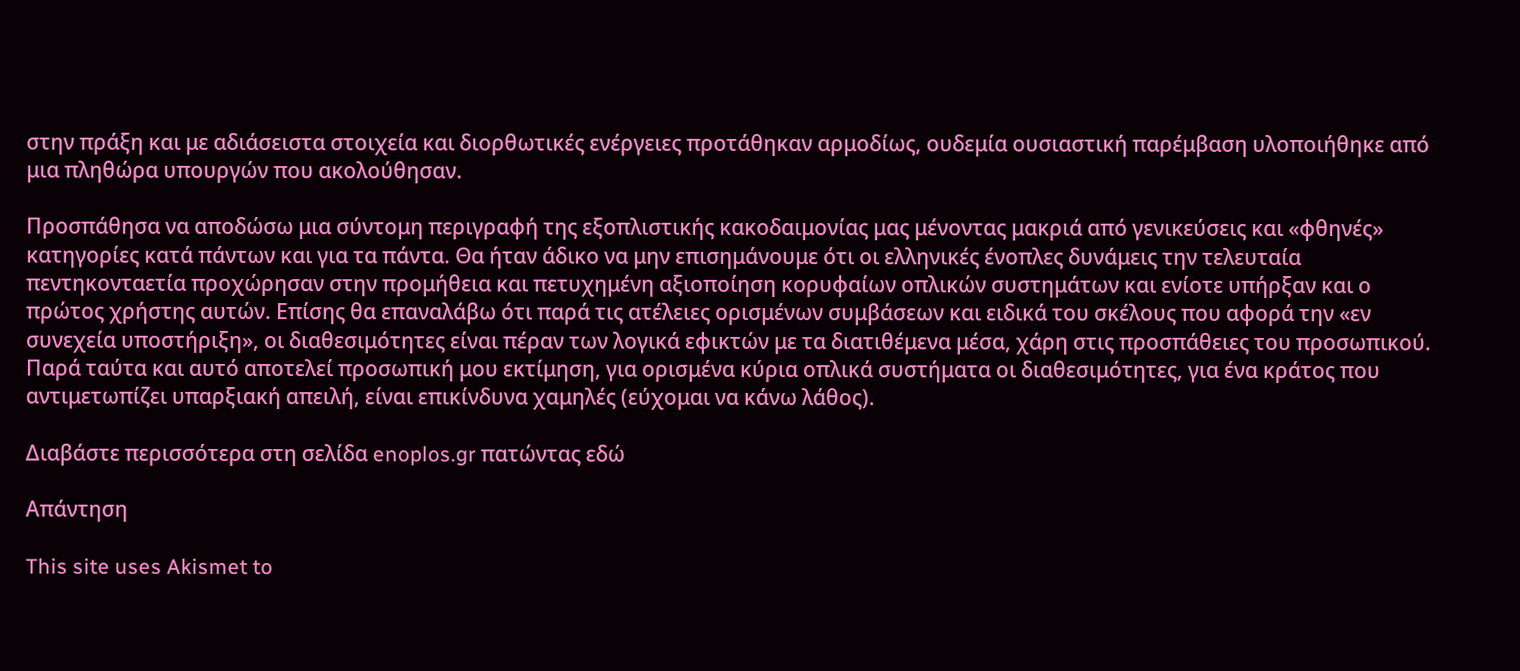στην πράξη και με αδιάσειστα στοιχεία και διορθωτικές ενέργειες προτάθηκαν αρμοδίως, ουδεμία ουσιαστική παρέμβαση υλοποιήθηκε από μια πληθώρα υπουργών που ακολούθησαν.

Προσπάθησα να αποδώσω μια σύντομη περιγραφή της εξοπλιστικής κακοδαιμονίας μας μένοντας μακριά από γενικεύσεις και «φθηνές» κατηγορίες κατά πάντων και για τα πάντα. Θα ήταν άδικο να μην επισημάνουμε ότι οι ελληνικές ένοπλες δυνάμεις την τελευταία πεντηκονταετία προχώρησαν στην προμήθεια και πετυχημένη αξιοποίηση κορυφαίων οπλικών συστημάτων και ενίοτε υπήρξαν και ο πρώτος χρήστης αυτών. Επίσης θα επαναλάβω ότι παρά τις ατέλειες ορισμένων συμβάσεων και ειδικά του σκέλους που αφορά την «εν συνεχεία υποστήριξη», οι διαθεσιμότητες είναι πέραν των λογικά εφικτών με τα διατιθέμενα μέσα, χάρη στις προσπάθειες του προσωπικού. Παρά ταύτα και αυτό αποτελεί προσωπική μου εκτίμηση, για ορισμένα κύρια οπλικά συστήματα οι διαθεσιμότητες, για ένα κράτος που αντιμετωπίζει υπαρξιακή απειλή, είναι επικίνδυνα χαμηλές (εύχομαι να κάνω λάθος).

Διαβάστε περισσότερα στη σελίδα enoplos.gr πατώντας εδώ

Απάντηση

This site uses Akismet to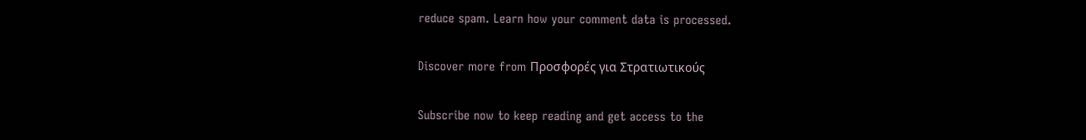reduce spam. Learn how your comment data is processed.

Discover more from Προσφορές για Στρατιωτικούς

Subscribe now to keep reading and get access to the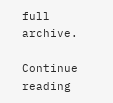full archive.

Continue reading